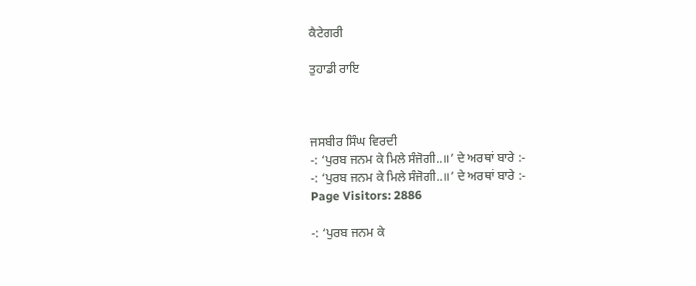ਕੈਟੇਗਰੀ

ਤੁਹਾਡੀ ਰਾਇ



ਜਸਬੀਰ ਸਿੰਘ ਵਿਰਦੀ
-: ‘ਪੁਰਬ ਜਨਮ ਕੇ ਮਿਲੇ ਸੰਜੋਗੀ..॥’ ਦੇ ਅਰਥਾਂ ਬਾਰੇ :-
-: ‘ਪੁਰਬ ਜਨਮ ਕੇ ਮਿਲੇ ਸੰਜੋਗੀ..॥’ ਦੇ ਅਰਥਾਂ ਬਾਰੇ :-
Page Visitors: 2886

-: ‘ਪੁਰਬ ਜਨਮ ਕੇ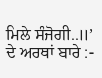ਮਿਲੇ ਸੰਜੋਗੀ..॥’ ਦੇ ਅਰਥਾਂ ਬਾਰੇ :-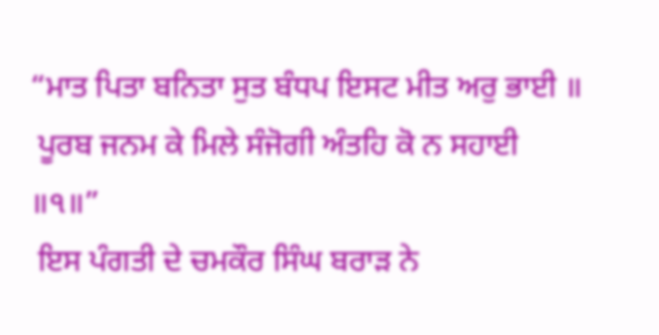“ਮਾਤ ਪਿਤਾ ਬਨਿਤਾ ਸੁਤ ਬੰਧਪ ਇਸਟ ਮੀਤ ਅਰੁ ਭਾਈ ॥
 ਪੂਰਬ ਜਨਮ ਕੇ ਮਿਲੇ ਸੰਜੋਗੀ ਅੰਤਹਿ ਕੋ ਨ ਸਹਾਈ
॥੧॥”
 ਇਸ ਪੰਗਤੀ ਦੇ ਚਮਕੌਰ ਸਿੰਘ ਬਰਾੜ ਨੇ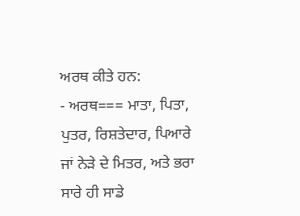ਅਰਥ ਕੀਤੇ ਹਨ:
- ਅਰਥ=== ਮਾਤਾ, ਪਿਤਾ, ਪੁਤਰ, ਰਿਸ਼ਤੇਦਾਰ, ਪਿਆਰੇ ਜਾਂ ਨੇੜੇ ਦੇ ਮਿਤਰ, ਅਤੇ ਭਰਾ ਸਾਰੇ ਹੀ ਸਾਡੇ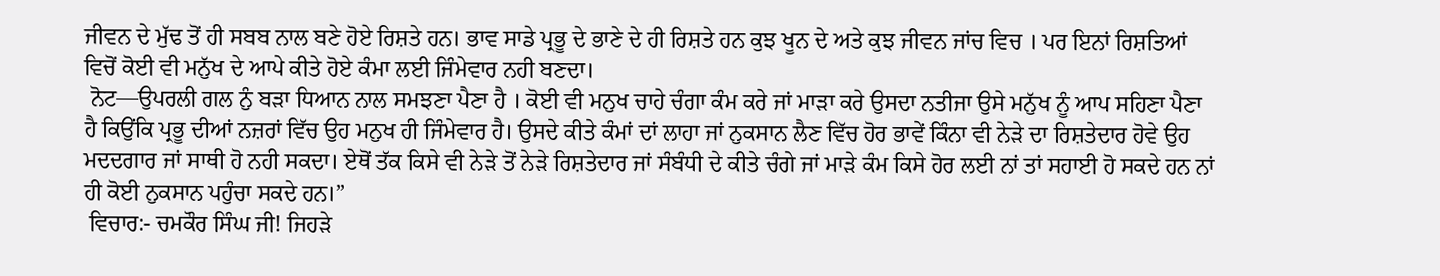ਜੀਵਨ ਦੇ ਮੁੱਢ ਤੋਂ ਹੀ ਸਬਬ ਨਾਲ ਬਣੇ ਹੋਏ ਰਿਸ਼ਤੇ ਹਨ। ਭਾਵ ਸਾਡੇ ਪ੍ਰਭੂ ਦੇ ਭਾਣੇ ਦੇ ਹੀ ਰਿਸ਼ਤੇ ਹਨ ਕੁਝ ਖੂਨ ਦੇ ਅਤੇ ਕੁਝ ਜੀਵਨ ਜਾਂਚ ਵਿਚ । ਪਰ ਇਨਾਂ ਰਿਸ਼ਤਿਆਂ ਵਿਚੋਂ ਕੋਈ ਵੀ ਮਨੁੱਖ ਦੇ ਆਪੇ ਕੀਤੇ ਹੋਏ ਕੰਮਾ ਲਈ ਜਿੰਮੇਵਾਰ ਨਹੀ ਬਣਦਾ।
 ਨੋਟ—ਉਪਰਲੀ ਗਲ ਨੁੰ ਬੜਾ ਧਿਆਨ ਨਾਲ ਸਮਝਣਾ ਪੈਣਾ ਹੈ । ਕੋਈ ਵੀ ਮਨੁਖ ਚਾਹੇ ਚੰਗਾ ਕੰਮ ਕਰੇ ਜਾਂ ਮਾੜਾ ਕਰੇ ਉਸਦਾ ਨਤੀਜਾ ਉਸੇ ਮਨੁੱਖ ਨੂੰ ਆਪ ਸਹਿਣਾ ਪੈਣਾ ਹੈ ਕਿਉਂਕਿ ਪ੍ਰਭੂ ਦੀਆਂ ਨਜ਼ਰਾਂ ਵਿੱਚ ਉਹ ਮਨੁਖ ਹੀ ਜਿੰਮੇਵਾਰ ਹੈ। ਉਸਦੇ ਕੀਤੇ ਕੰਮਾਂ ਦਾਂ ਲਾਹਾ ਜਾਂ ਨੁਕਸਾਨ ਲੈਣ ਵਿੱਚ ਹੋਰ ਭਾਵੇਂ ਕਿੰਨਾ ਵੀ ਨੇੜੇ ਦਾ ਰਿਸ਼ਤੇਦਾਰ ਹੋਵੇ ਉਹ ਮਦਦਗਾਰ ਜਾਂ ਸਾਥੀ ਹੋ ਨਹੀ ਸਕਦਾ। ਏਥੋਂ ਤੱਕ ਕਿਸੇ ਵੀ ਨੇੜੇ ਤੋਂ ਨੇੜੇ ਰਿਸ਼ਤੇਦਾਰ ਜਾਂ ਸੰਬੰਧੀ ਦੇ ਕੀਤੇ ਚੰਗੇ ਜਾਂ ਮਾੜੇ ਕੰਮ ਕਿਸੇ ਹੋਰ ਲਈ ਨਾਂ ਤਾਂ ਸਹਾਈ ਹੋ ਸਕਦੇ ਹਨ ਨਾਂ ਹੀ ਕੋਈ ਨੁਕਸਾਨ ਪਹੁੰਚਾ ਸਕਦੇ ਹਨ।”
 ਵਿਚਾਰ:- ਚਮਕੌਰ ਸਿੰਘ ਜੀ! ਜਿਹੜੇ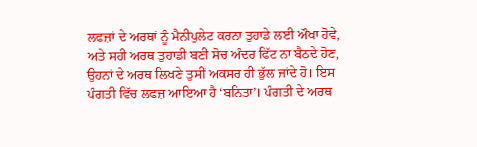ਲਫਜ਼ਾਂ ਦੇ ਅਰਥਾਂ ਨੂੰ ਮੈਨੀਪੁਲੇਟ ਕਰਨਾ ਤੁਹਾਡੇ ਲਈ ਔਖਾ ਹੋਵੇ, ਅਤੇ ਸਹੀ ਅਰਥ ਤੁਹਾਡੀ ਬਣੀ ਸੋਚ ਅੰਦਰ ਫਿੱਟ ਨਾ ਬੈਠਦੇ ਹੋਣ, ਉਹਨਾਂ ਦੇ ਅਰਥ ਲਿਖਣੇ ਤੁਸੀਂ ਅਕਸਰ ਹੀ ਭੁੱਲ ਜਾਂਦੇ ਹੋ। ਇਸ ਪੰਗਤੀ ਵਿੱਚ ਲਫਜ਼ ਆਇਆ ਹੈ ‘ਬਨਿਤਾ’। ਪੰਗਤੀ ਦੇ ਅਰਥ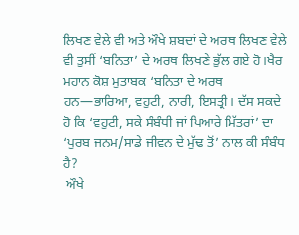ਲਿਖਣ ਵੇਲੇ ਵੀ ਅਤੇ ਔਖੇ ਸ਼ਬਦਾਂ ਦੇ ਅਰਥ ਲਿਖਣ ਵੇਲੇ ਵੀ ਤੁਸੀਂ ‘ਬਨਿਤਾ’ ਦੇ ਅਰਥ ਲਿਖਣੇ ਭੁੱਲ ਗਏ ਹੋ।ਖੈਰ ਮਹਾਨ ਕੋਸ਼ ਮੁਤਾਬਕ ‘ਬਨਿਤਾ ਦੇ ਅਰਥ ਹਨ—ਭਾਰਿਆ, ਵਹੁਟੀ, ਨਾਰੀ, ਇਸਤ੍ਰੀ। ਦੱਸ ਸਕਦੇ ਹੋ ਕਿ ‘ਵਹੁਟੀ, ਸਕੇ ਸੰਬੰਧੀ ਜਾਂ ਪਿਆਰੇ ਮਿੱਤਰਾਂ’ ਦਾ ‘ਪੁਰਬ ਜਨਮ/ਸਾਡੇ ਜੀਵਨ ਦੇ ਮੁੱਢ ਤੋਂ’ ਨਾਲ ਕੀ ਸੰਬੰਧ ਹੈ?
 ਔਖੇ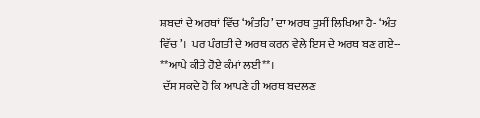ਸ਼ਬਦਾਂ ਦੇ ਅਰਥਾਂ ਵਿੱਚ ‘ਅੰਤਹਿ’ ਦਾ ਅਰਥ ਤੁਸੀਂ ਲਿਖਿਆ ਹੈ- ‘ਅੰਤ ਵਿੱਚ’।  ਪਰ ਪੰਗਤੀ ਦੇ ਅਰਥ ਕਰਨ ਵੇਲੇ ਇਸ ਦੇ ਅਰਥ ਬਣ ਗਏ-- **ਆਪੇ ਕੀਤੇ ਹੋਏ ਕੰਮਾਂ ਲਈ**।
 ਦੱਸ ਸਕਦੇ ਹੋ ਕਿ ਆਪਣੇ ਹੀ ਅਰਥ ਬਦਲਣ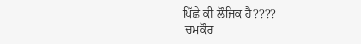ਪਿੱਛੇ ਕੀ ਲੌਜਿਕ ਹੈ????
 ਚਮਕੌਰ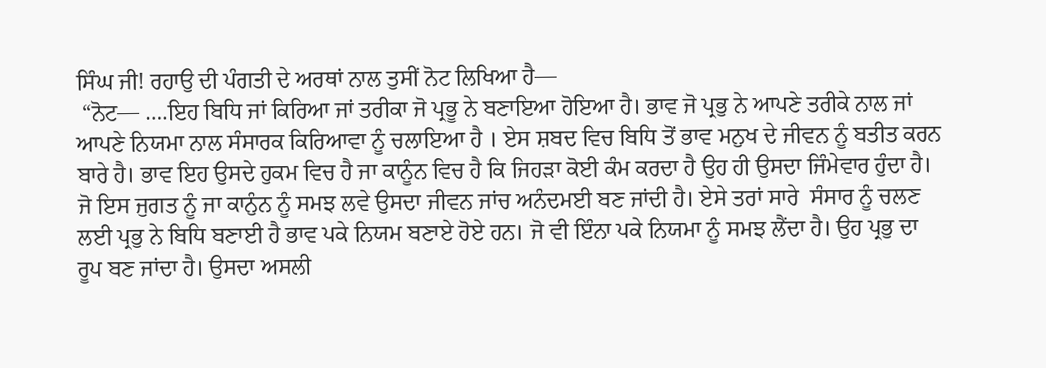ਸਿੰਘ ਜੀ! ਰਹਾਉ ਦੀ ਪੰਗਤੀ ਦੇ ਅਰਥਾਂ ਨਾਲ ਤੁਸੀਂ ਨੋਟ ਲਿਖਿਆ ਹੈ—
 “ਨੋਟ— ….ਇਹ ਬਿਧਿ ਜਾਂ ਕਿਰਿਆ ਜਾਂ ਤਰੀਕਾ ਜੋ ਪ੍ਰਭੂ ਨੇ ਬਣਾਇਆ ਹੋਇਆ ਹੈ। ਭਾਵ ਜੋ ਪ੍ਰਭੁ ਨੇ ਆਪਣੇ ਤਰੀਕੇ ਨਾਲ ਜਾਂ ਆਪਣੇ ਨਿਯਮਾ ਨਾਲ ਸੰਸਾਰਕ ਕਿਰਿਆਵਾ ਨੂੰ ਚਲਾਇਆ ਹੈ । ਏਸ ਸ਼ਬਦ ਵਿਚ ਬਿਧਿ ਤੋਂ ਭਾਵ ਮਨੁਖ ਦੇ ਜੀਵਨ ਨੂੰ ਬਤੀਤ ਕਰਨ ਬਾਰੇ ਹੈ। ਭਾਵ ਇਹ ਉਸਦੇ ਹੁਕਮ ਵਿਚ ਹੈ ਜਾ ਕਾਨੂੰਨ ਵਿਚ ਹੈ ਕਿ ਜਿਹੜਾ ਕੋਈ ਕੰਮ ਕਰਦਾ ਹੈ ਉਹ ਹੀ ਉਸਦਾ ਜਿੰਮੇਵਾਰ ਹੁੰਦਾ ਹੈ। ਜੋ ਇਸ ਜੁਗਤ ਨੂੰ ਜਾ ਕਾਨੁੰਨ ਨੂੰ ਸਮਝ ਲਵੇ ਉਸਦਾ ਜੀਵਨ ਜਾਂਚ ਅਨੰਦਮਈ ਬਣ ਜਾਂਦੀ ਹੈ। ਏਸੇ ਤਰਾਂ ਸਾਰੇ  ਸੰਸਾਰ ਨੂੰ ਚਲਣ ਲਈ ਪ੍ਰਭੁ ਨੇ ਬਿਧਿ ਬਣਾਈ ਹੈ ਭਾਵ ਪਕੇ ਨਿਯਮ ਬਣਾਏ ਹੋਏ ਹਨ। ਜੋ ਵੀ ਇੰਨਾ ਪਕੇ ਨਿਯਮਾ ਨੂੰ ਸਮਝ ਲੈਂਦਾ ਹੈ। ਉਹ ਪ੍ਰਭੁ ਦਾ ਰੂਪ ਬਣ ਜਾਂਦਾ ਹੈ। ਉਸਦਾ ਅਸਲੀ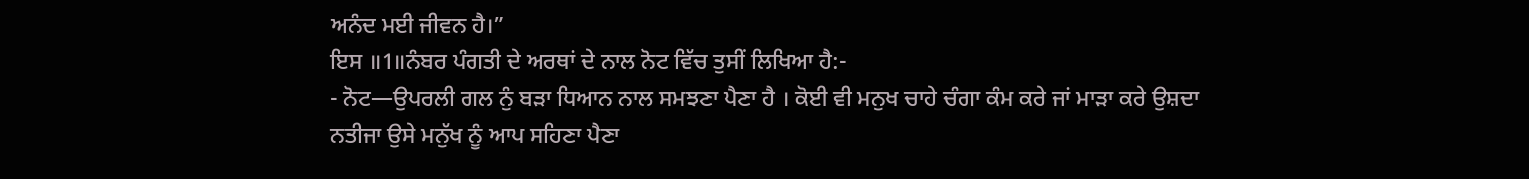ਅਨੰਦ ਮਈ ਜੀਵਨ ਹੈ।”
ਇਸ ॥1॥ਨੰਬਰ ਪੰਗਤੀ ਦੇ ਅਰਥਾਂ ਦੇ ਨਾਲ ਨੋਟ ਵਿੱਚ ਤੁਸੀਂ ਲਿਖਿਆ ਹੈ:-
- ਨੋਟ—ਉਪਰਲੀ ਗਲ ਨੁੰ ਬੜਾ ਧਿਆਨ ਨਾਲ ਸਮਝਣਾ ਪੈਣਾ ਹੈ । ਕੋਈ ਵੀ ਮਨੁਖ ਚਾਹੇ ਚੰਗਾ ਕੰਮ ਕਰੇ ਜਾਂ ਮਾੜਾ ਕਰੇ ਉਸ਼ਦਾ ਨਤੀਜਾ ਉਸੇ ਮਨੁੱਖ ਨੂੰ ਆਪ ਸਹਿਣਾ ਪੈਣਾ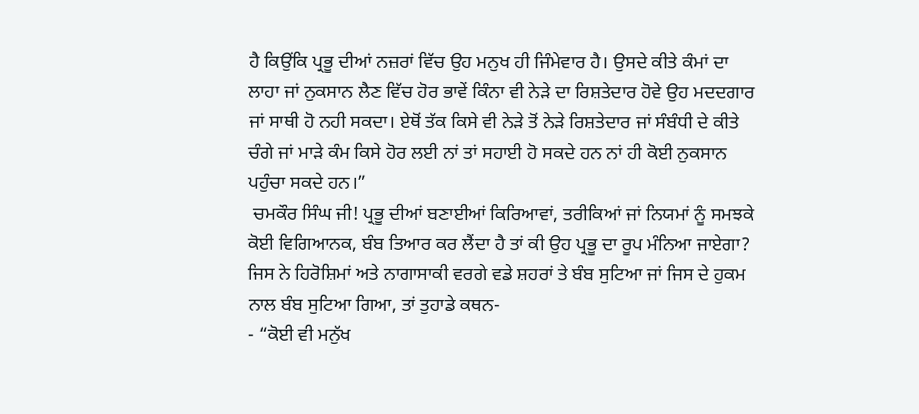ਹੈ ਕਿਉਂਕਿ ਪ੍ਰਭੂ ਦੀਆਂ ਨਜ਼ਰਾਂ ਵਿੱਚ ਉਹ ਮਨੁਖ ਹੀ ਜਿੰਮੇਵਾਰ ਹੈ। ਉਸਦੇ ਕੀਤੇ ਕੰਮਾਂ ਦਾ ਲਾਹਾ ਜਾਂ ਨੁਕਸਾਨ ਲੈਣ ਵਿੱਚ ਹੋਰ ਭਾਵੇਂ ਕਿੰਨਾ ਵੀ ਨੇੜੇ ਦਾ ਰਿਸ਼ਤੇਦਾਰ ਹੋਵੇ ਉਹ ਮਦਦਗਾਰ ਜਾਂ ਸਾਥੀ ਹੋ ਨਹੀ ਸਕਦਾ। ਏਥੋਂ ਤੱਕ ਕਿਸੇ ਵੀ ਨੇੜੇ ਤੋਂ ਨੇੜੇ ਰਿਸ਼ਤੇਦਾਰ ਜਾਂ ਸੰਬੰਧੀ ਦੇ ਕੀਤੇ ਚੰਗੇ ਜਾਂ ਮਾੜੇ ਕੰਮ ਕਿਸੇ ਹੋਰ ਲਈ ਨਾਂ ਤਾਂ ਸਹਾਈ ਹੋ ਸਕਦੇ ਹਨ ਨਾਂ ਹੀ ਕੋਈ ਨੁਕਸਾਨ ਪਹੁੰਚਾ ਸਕਦੇ ਹਨ।”
 ਚਮਕੌਰ ਸਿੰਘ ਜੀ! ਪ੍ਰਭੂ ਦੀਆਂ ਬਣਾਈਆਂ ਕਿਰਿਆਵਾਂ, ਤਰੀਕਿਆਂ ਜਾਂ ਨਿਯਮਾਂ ਨੂੰ ਸਮਝਕੇ ਕੋਈ ਵਿਗਿਆਨਕ, ਬੰਬ ਤਿਆਰ ਕਰ ਲੈਂਦਾ ਹੈ ਤਾਂ ਕੀ ਉਹ ਪ੍ਰਭੂ ਦਾ ਰੂਪ ਮੰਨਿਆ ਜਾਏਗਾ? ਜਿਸ ਨੇ ਹਿਰੋਸ਼ਿਮਾਂ ਅਤੇ ਨਾਗਾਸਾਕੀ ਵਰਗੇ ਵਡੇ ਸ਼ਹਰਾਂ ਤੇ ਬੰਬ ਸੁਟਿਆ ਜਾਂ ਜਿਸ ਦੇ ਹੁਕਮ ਨਾਲ ਬੰਬ ਸੁਟਿਆ ਗਿਆ, ਤਾਂ ਤੁਹਾਡੇ ਕਥਨ-
- “ਕੋਈ ਵੀ ਮਨੁੱਖ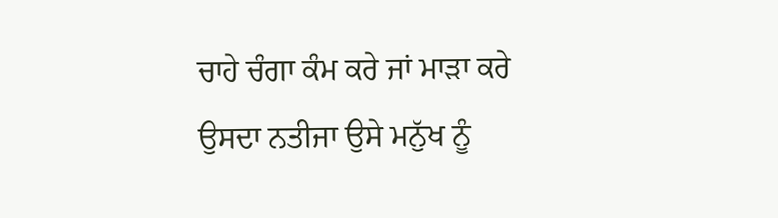ਚਾਹੇ ਚੰਗਾ ਕੰਮ ਕਰੇ ਜਾਂ ਮਾੜਾ ਕਰੇ ਉਸਦਾ ਨਤੀਜਾ ਉਸੇ ਮਨੁੱਖ ਨੂੰ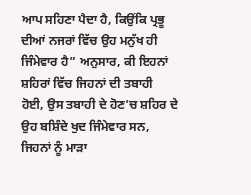ਆਪ ਸਹਿਣਾ ਪੈਦਾ ਹੈ, ਕਿਉਂਕਿ ਪ੍ਰਭੂ ਦੀਆਂ ਨਜਰਾਂ ਵਿੱਚ ਉਹ ਮਨੁੱਖ ਹੀ ਜਿੰਮੇਵਾਰ ਹੈ” ਅਨੁਸਾਰ, ਕੀ ਇਹਨਾਂ ਸ਼ਹਿਰਾਂ ਵਿੱਚ ਜਿਹਨਾਂ ਦੀ ਤਬਾਹੀ ਹੋਈ, ਉਸ ਤਬਾਹੀ ਦੇ ਹੋਣ’ਚ ਸ਼ਹਿਰ ਦੇ ਉਹ ਬਸ਼ਿੰਦੇ ਖੁਦ ਜਿੰਮੇਵਾਰ ਸਨ, ਜਿਹਨਾਂ ਨੂੰ ਮਾੜਾ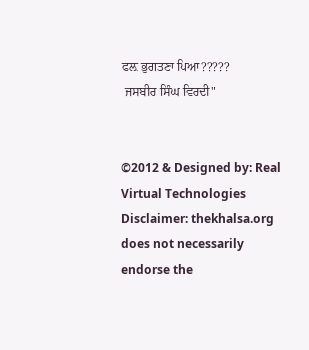ਫਲ਼ ਭੁਗਤਣਾ ਪਿਆ?????
 ਜਸਬੀਰ ਸਿੰਘ ਵਿਰਦੀ"


©2012 & Designed by: Real Virtual Technologies
Disclaimer: thekhalsa.org does not necessarily endorse the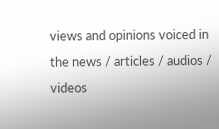views and opinions voiced in the news / articles / audios / videos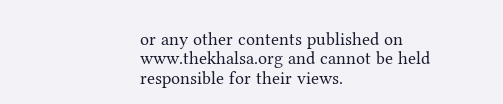or any other contents published on www.thekhalsa.org and cannot be held responsible for their views.